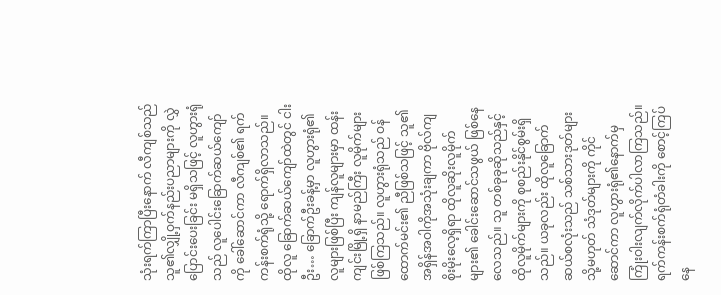သုံးရက်ကြာပြီးနောက် လီကျစ်သည် သူ၏လျှို့ဝှက်နည်းပညာများကို လွှဲပြောင်းပေးခြင်း မရှိသဖြင့် လူဟွားရုံသည် လူပေါင်းခြောက်ဆယ်ကျော်ကို ခေါ်ဆောင်ကာ လီကျစ်၏ ရက်ကန်းစက်ရုံသို့ ရောက်ရှိလာသည်။
ထိုလူ ခြောက်ဆယ်ကျော်ထဲတွင် ငါးဦး… ခြောက်ဦးခန့်မှာ လူဟွားရုံ၏ လူများဖြစ်ပြီး ကျန်လူများမှာ ထန်းကျင်းမြို့ရှိ နာမည်ကြီး လူမိုက်များဖြစ်ကြသည်။ လူဟွားရုံသည် ဝန်ထောက်မင်း၏ ညီဖြစ်သဖြင့် သူ၏အရှိန်အဝါကိုအသုံးချကာ ဗိုလ်ကျစိုးမိုးလေ့ရှိရာ ထိုလူဆိုးလူမိုက်များ၏ ခေါင်းဆောင်သဖွယ် ဖြစ်နေလေသည်။ သူ တစ်ခုခုဆိုသည်နှင့် ထိုလူမိုက်များကို စုစည်းနိုင်စွမ်းရှိသည်။ ယခုလည်း ထိုလူခြောက်ဆယ်စလုံးသည် သစ်သားဒုတ်များ သို့မဟုတ် သံဒုတ်များကို ကိုင်ဆောင်ကာ လူဟွားရုံ၏နောက်မှ ကြုံးဝါးလျက်လိုက်ပါလာကြသည်။
ရက်ကန်းစက်ရုံတံခါးကို စောင့်ကြပ်နေ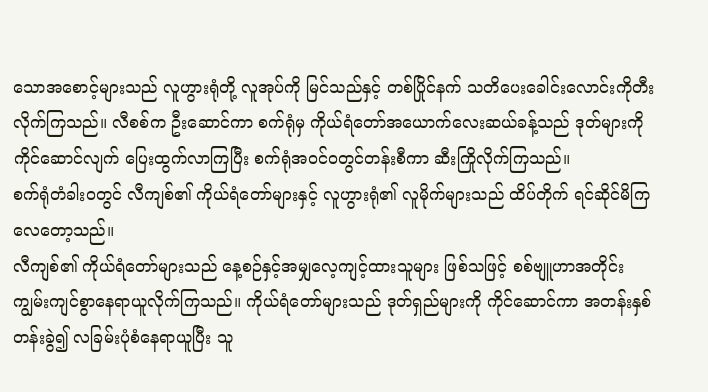သောအစောင့်များသည် လူဟွားရုံတို့ လူအုပ်ကို မြင်သည်နှင့် တစ်ပြိုင်နက် သတိပေးခေါင်းလောင်းကိုတီးလိုက်ကြသည်။ လီစစ်က ဦးဆောင်ကာ စက်ရုံမှ ကိုယ်ရံတော်အယောက်လေးဆယ်ခန့်သည် ဒုတ်များကိုကိုင်ဆောင်လျက် ပြေးထွက်လာကြပြီး စက်ရုံအဝင်ဝတွင်တန်းစီကာ ဆီးကြိုလိုက်ကြသည်။
စက်ရုံတံခါးဝတွင် လီကျစ်၏ ကိုယ်ရံတော်များနှင့် လူဟွားရုံ၏ လူမိုက်များသည် ထိပ်တိုက် ရင်ဆိုင်မိကြလေတော့သည်။
လီကျစ်၏ ကိုယ်ရံတော်များသည် နေ့စဉ်နှင့်အမျှလေ့ကျင့်ထားသူများ ဖြစ်သဖြင့် စစ်ဗျူဟာအတိုင်း ကျွမ်းကျင်စွာနေရာယူလိုက်ကြသည်။ ကိုယ်ရံတော်များသည် ဒုတ်ရှည်များကို ကိုင်ဆောင်ကာ အတန်းနှစ်တန်းခွဲ၍ လခြမ်းပုံစံနေရာယူပြီး သူ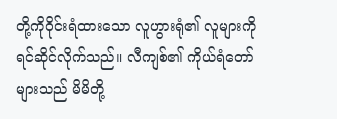တို့ကိုဝိုင်းရံထားသော လူဟွားရုံ၏ လူများကို ရင်ဆိုင်လိုက်သည်။ လီကျစ်၏ ကိုယ်ရံတော်များသည် မိမိတို့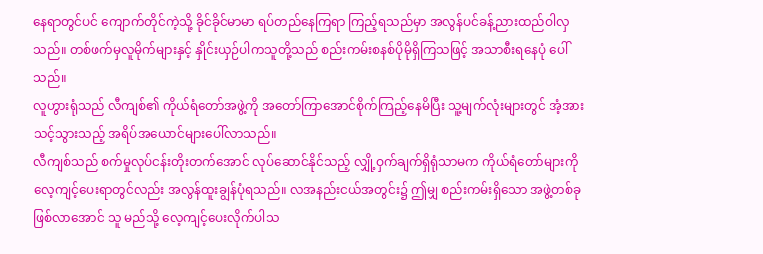နေရာတွင်ပင် ကျောက်တိုင်ကဲ့သို့ ခိုင်ခိုင်မာမာ ရပ်တည်နေကြရာ ကြည့်ရသည်မှာ အလွန်ပင်ခန့်ညားထည်ဝါလှသည်။ တစ်ဖက်မှလူမိုက်များနှင့် နှိုင်းယှဉ်ပါကသူတို့သည် စည်းကမ်းစနစ်ပိုမိုရှိကြသဖြင့် အသာစီးရနေပုံ ပေါ်သည်။
လူဟွားရုံသည် လီကျစ်၏ ကိုယ်ရံတော်အဖွဲ့ကို အတော်ကြာအောင်စိုက်ကြည့်နေမိပြီး သူ့မျက်လုံးများတွင် အံ့အားသင့်သွားသည့် အရိပ်အယောင်များပေါ်လာသည်။
လီကျစ်သည် စက်မှုလုပ်ငန်းတိုးတက်အောင် လုပ်ဆောင်နိုင်သည့် လျှို့ဝှက်ချက်ရှိရုံသာမက ကိုယ်ရံတော်များကို လေ့ကျင့်ပေးရာတွင်လည်း အလွန်ထူးချွန်ပုံရသည်။ လအနည်းငယ်အတွင်း၌ ဤမျှ စည်းကမ်းရှိသော အဖွဲ့တစ်ခုဖြစ်လာအောင် သူ မည်သို့ လေ့ကျင့်ပေးလိုက်ပါသ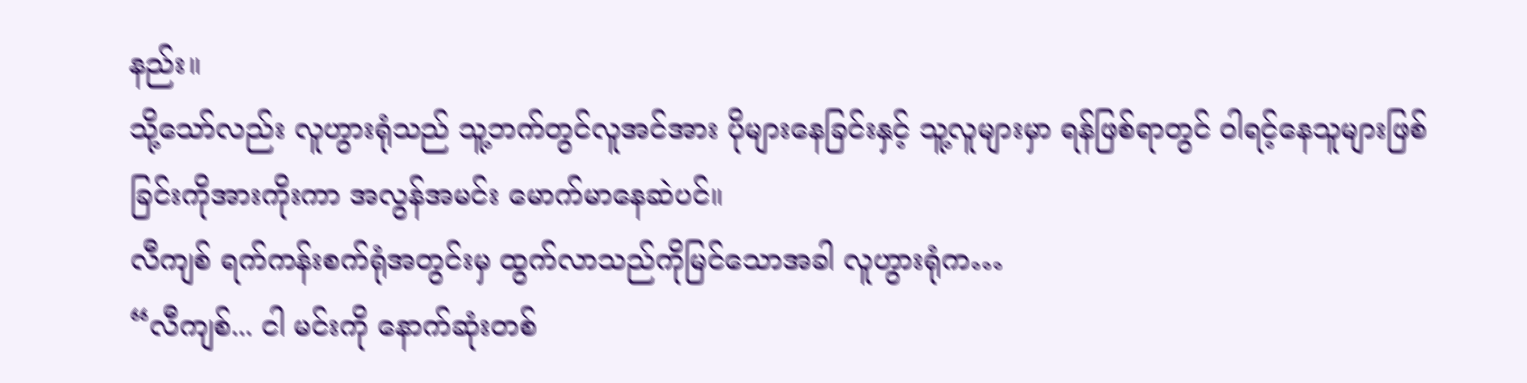နည်း။
သို့သော်လည်း လူဟွားရုံသည် သူ့ဘက်တွင်လူအင်အား ပိုများနေခြင်းနှင့် သူ့လူများမှာ ရန်ဖြစ်ရာတွင် ဝါရင့်နေသူများဖြစ်ခြင်းကိုအားကိုးကာ အလွန်အမင်း မောက်မာနေဆဲပင်။
လီကျစ် ရက်ကန်းစက်ရုံအတွင်းမှ ထွက်လာသည်ကိုမြင်သောအခါ လူဟွားရုံက…
“လီကျစ်... ငါ မင်းကို နောက်ဆုံးတစ်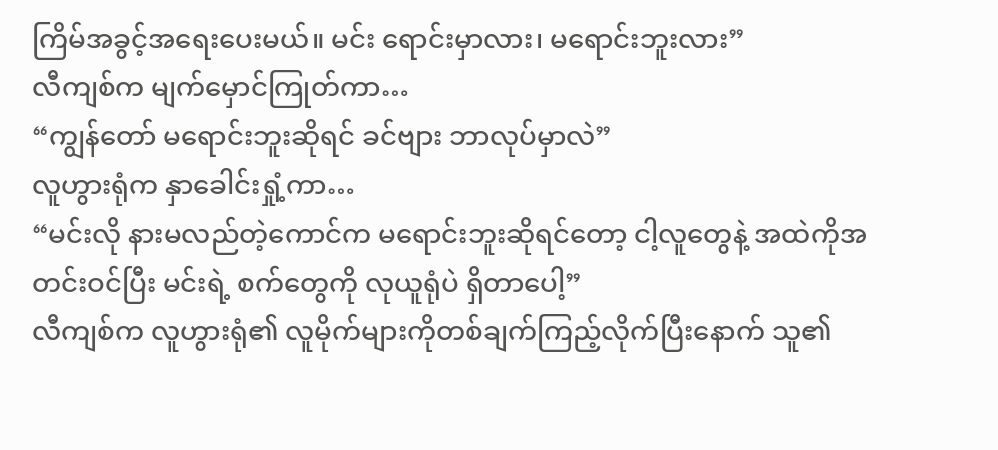ကြိမ်အခွင့်အရေးပေးမယ်။ မင်း ရောင်းမှာလား၊ မရောင်းဘူးလား”
လီကျစ်က မျက်မှောင်ကြုတ်ကာ…
“ကျွန်တော် မရောင်းဘူးဆိုရင် ခင်ဗျား ဘာလုပ်မှာလဲ”
လူဟွားရုံက နှာခေါင်းရှုံ့ကာ…
“မင်းလို နားမလည်တဲ့ကောင်က မရောင်းဘူးဆိုရင်တော့ ငါ့လူတွေနဲ့ အထဲကိုအတင်းဝင်ပြီး မင်းရဲ့ စက်တွေကို လုယူရုံပဲ ရှိတာပေါ့”
လီကျစ်က လူဟွားရုံ၏ လူမိုက်များကိုတစ်ချက်ကြည့်လိုက်ပြီးနောက် သူ၏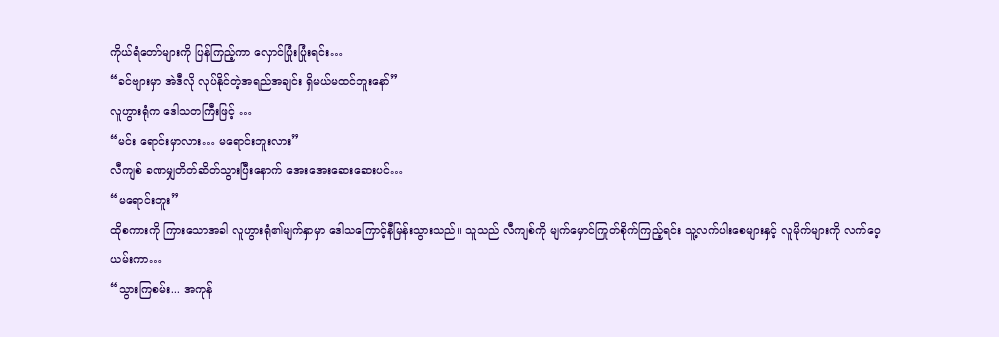ကိုယ်ရံတော်များကို ပြန်ကြည့်ကာ လှောင်ပြုံးပြုံးရင်း…
“ခင်ဗျားမှာ အဲဒီလို လုပ်နိုင်တဲ့အရည်အချင်း ရှိမယ်မထင်ဘူးနော်”
လူဟွားရုံက ဒေါသတကြီးဖြင့် …
“မင်း ရောင်းမှာလား… မရောင်းဘူးလား”
လီကျစ် ခဏမျှတိတ်ဆိတ်သွားပြီးနောက် အေးအေးဆေးဆေးပင်…
“မရောင်းဘူး”
ထိုစကားကို ကြားသောအခါ လူဟွားရုံ၏မျက်နှာမှာ ဒေါသကြောင့်နီမြန်းသွားသည်။ သူသည် လီကျစ်ကို မျက်မှောင်ကြုတ်စိုက်ကြည့်ရင်း သူ့လက်ပါးစေများနှင့် လူမိုက်များကို လက်ဝေ့ယမ်းကာ…
“သွားကြစမ်း... အကုန်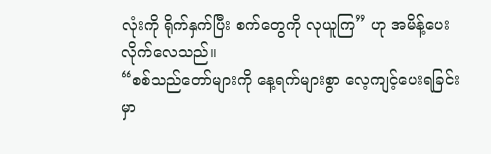လုံးကို ရိုက်နှက်ပြီး စက်တွေကို လုယူကြ” ဟု အမိန့်ပေးလိုက်လေသည်။
“စစ်သည်တော်များကို နေ့ရက်များစွာ လေ့ကျင့်ပေးရခြင်းမှာ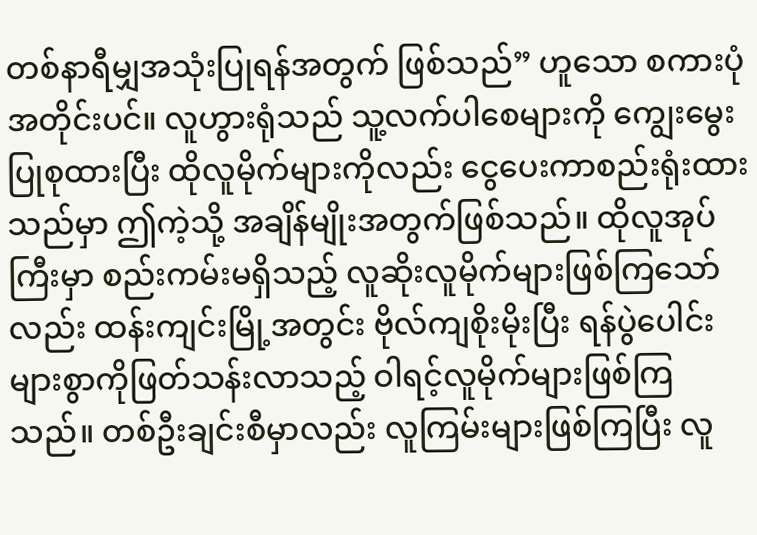တစ်နာရီမျှအသုံးပြုရန်အတွက် ဖြစ်သည်” ဟူသော စကားပုံအတိုင်းပင်။ လူဟွားရုံသည် သူ့လက်ပါစေများကို ကျွေးမွေးပြုစုထားပြီး ထိုလူမိုက်များကိုလည်း ငွေပေးကာစည်းရုံးထားသည်မှာ ဤကဲ့သို့ အချိန်မျိုးအတွက်ဖြစ်သည်။ ထိုလူအုပ်ကြီးမှာ စည်းကမ်းမရှိသည့် လူဆိုးလူမိုက်များဖြစ်ကြသော်လည်း ထန်းကျင်းမြို့အတွင်း ဗိုလ်ကျစိုးမိုးပြီး ရန်ပွဲပေါင်းများစွာကိုဖြတ်သန်းလာသည့် ဝါရင့်လူမိုက်များဖြစ်ကြသည်။ တစ်ဦးချင်းစီမှာလည်း လူကြမ်းများဖြစ်ကြပြီး လူ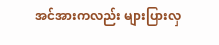အင်အားကလည်း များပြားလှ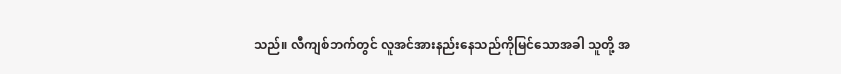သည်။ လီကျစ်ဘက်တွင် လူအင်အားနည်းနေသည်ကိုမြင်သောအခါ သူတို့ အ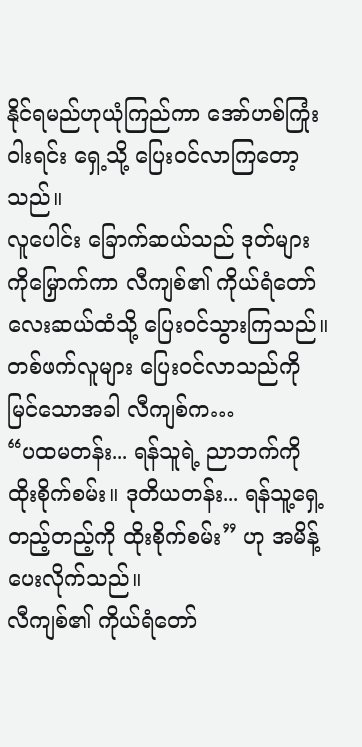နိုင်ရမည်ဟုယုံကြည်ကာ အော်ဟစ်ကြုံးဝါးရင်း ရှေ့သို့ ပြေးဝင်လာကြတော့သည်။
လူပေါင်း ခြောက်ဆယ်သည် ဒုတ်များကိုမြှောက်ကာ လီကျစ်၏ ကိုယ်ရံတော်လေးဆယ်ထံသို့ ပြေးဝင်သွားကြသည်။
တစ်ဖက်လူများ ပြေးဝင်လာသည်ကိုမြင်သောအခါ လီကျစ်က…
“ပထမတန်း... ရန်သူရဲ့ ညာဘက်ကိုထိုးစိုက်စမ်း။ ဒုတိယတန်း... ရန်သူ့ရှေ့တည့်တည့်ကို ထိုးစိုက်စမ်း” ဟု အမိန့်ပေးလိုက်သည်။
လီကျစ်၏ ကိုယ်ရံတော်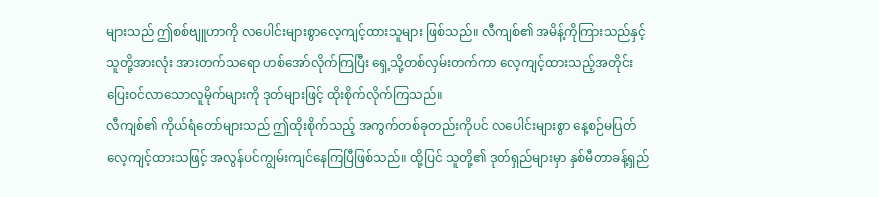များသည် ဤစစ်ဗျူဟာကို လပေါင်းများစွာလေ့ကျင့်ထားသူများ ဖြစ်သည်။ လီကျစ်၏ အမိန့်ကိုကြားသည်နှင့် သူတို့အားလုံး အားတက်သရော ဟစ်အော်လိုက်ကြပြီး ရှေ့သို့တစ်လှမ်းတက်ကာ လေ့ကျင့်ထားသည့်အတိုင်း ပြေးဝင်လာသောလူမိုက်များကို ဒုတ်များဖြင့် ထိုးစိုက်လိုက်ကြသည်။
လီကျစ်၏ ကိုယ်ရံတော်များသည် ဤထိုးစိုက်သည့် အကွက်တစ်ခုတည်းကိုပင် လပေါင်းများစွာ နေ့စဉ်မပြတ်လေ့ကျင့်ထားသဖြင့် အလွန်ပင်ကျွမ်းကျင်နေကြပြီဖြစ်သည်။ ထို့ပြင် သူတို့၏ ဒုတ်ရှည်များမှာ နှစ်မီတာခန့်ရှည်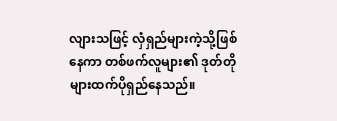လျားသဖြင့် လှံရှည်များကဲ့သို့ဖြစ်နေကာ တစ်ဖက်လူများ၏ ဒုတ်တိုများထက်ပိုရှည်နေသည်။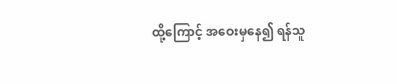ထို့ကြောင့် အဝေးမှနေ၍ ရန်သူ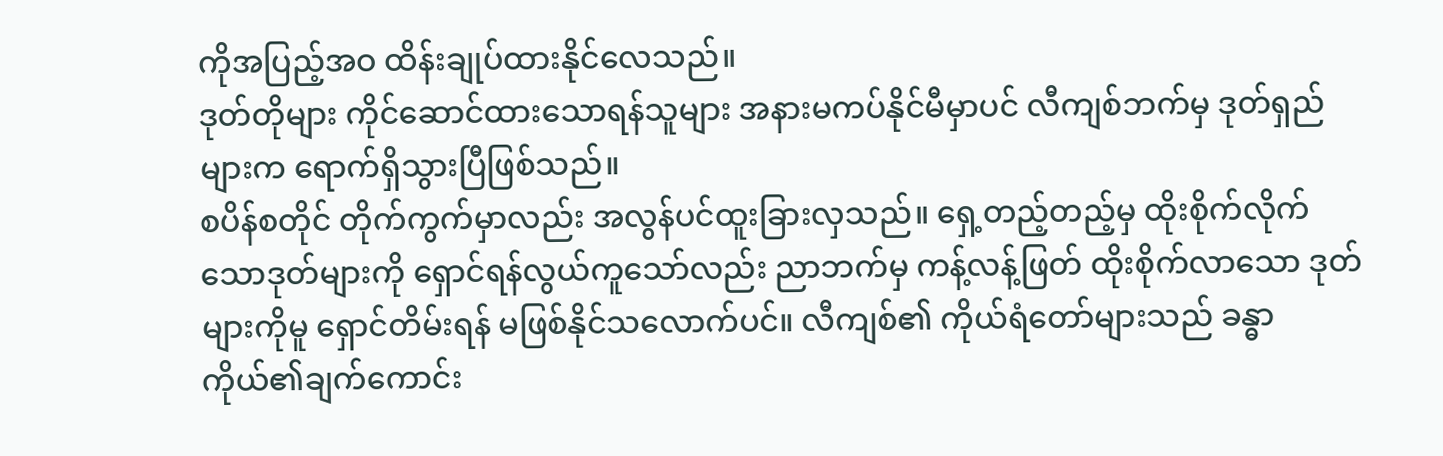ကိုအပြည့်အဝ ထိန်းချုပ်ထားနိုင်လေသည်။
ဒုတ်တိုများ ကိုင်ဆောင်ထားသောရန်သူများ အနားမကပ်နိုင်မီမှာပင် လီကျစ်ဘက်မှ ဒုတ်ရှည်များက ရောက်ရှိသွားပြီဖြစ်သည်။
စပိန်စတိုင် တိုက်ကွက်မှာလည်း အလွန်ပင်ထူးခြားလှသည်။ ရှေ့တည့်တည့်မှ ထိုးစိုက်လိုက်သောဒုတ်များကို ရှောင်ရန်လွယ်ကူသော်လည်း ညာဘက်မှ ကန့်လန့်ဖြတ် ထိုးစိုက်လာသော ဒုတ်များကိုမူ ရှောင်တိမ်းရန် မဖြစ်နိုင်သလောက်ပင်။ လီကျစ်၏ ကိုယ်ရံတော်များသည် ခန္ဓာကိုယ်၏ချက်ကောင်း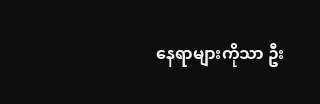နေရာများကိုသာ ဦး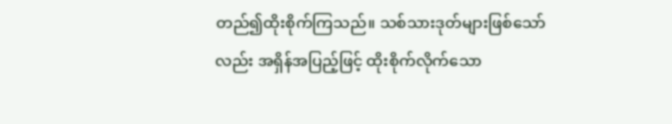တည်၍ထိုးစိုက်ကြသည်။ သစ်သားဒုတ်များဖြစ်သော်လည်း အရှိန်အပြည့်ဖြင့် ထိုးစိုက်လိုက်သော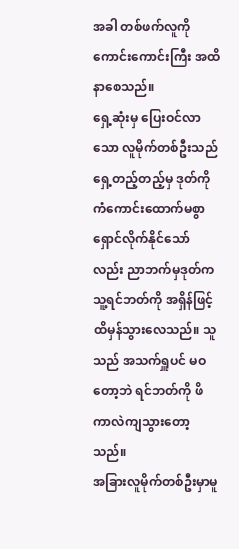အခါ တစ်ဖက်လူကို ကောင်းကောင်းကြီး အထိနာစေသည်။
ရှေ့ဆုံးမှ ပြေးဝင်လာသော လူမိုက်တစ်ဦးသည် ရှေ့တည့်တည့်မှ ဒုတ်ကို ကံကောင်းထောက်မစွာ ရှောင်လိုက်နိုင်သော်လည်း ညာဘက်မှဒုတ်က သူ့ရင်ဘတ်ကို အရှိန်ဖြင့်ထိမှန်သွားလေသည်။ သူသည် အသက်ရှူပင် မဝတော့ဘဲ ရင်ဘတ်ကို ဖိကာလဲကျသွားတော့သည်။
အခြားလူမိုက်တစ်ဦးမှာမူ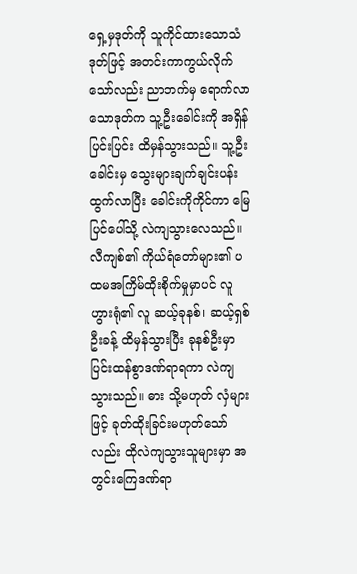ရှေ့မှဒုတ်ကို သူကိုင်ထားသောသံဒုတ်ဖြင့် အတင်းကာကွယ်လိုက်သော်လည်း ညာဘက်မှ ရောက်လာသောဒုတ်က သူ့ဦးခေါင်းကို အရှိန်ပြင်းပြင်း ထိမှန်သွားသည်။ သူ့ဦးခေါင်းမှ သွေးများချက်ချင်းပန်းထွက်လာပြီး ခေါင်းကိုကိုင်ကာ မြေပြင်ပေါ်သို့ လဲကျသွားလေသည်။
လီကျစ်၏ ကိုယ်ရံတော်များ၏ ပထမအကြိမ်ထိုးစိုက်မှုမှာပင် လူဟွားရုံ၏ လူ ဆယ့်ခုနစ်၊ ဆယ့်ရှစ်ဦးခန့် ထိမှန်သွားပြီး ခုနစ်ဦးမှာ ပြင်းထန်စွာဒဏ်ရာရကာ လဲကျသွားသည်။ ဓား သို့မဟုတ် လှံများဖြင့် ခုတ်ထိုးခြင်းမဟုတ်သော်လည်း ထိုလဲကျသွားသူများမှာ အတွင်းကြေဒဏ်ရာ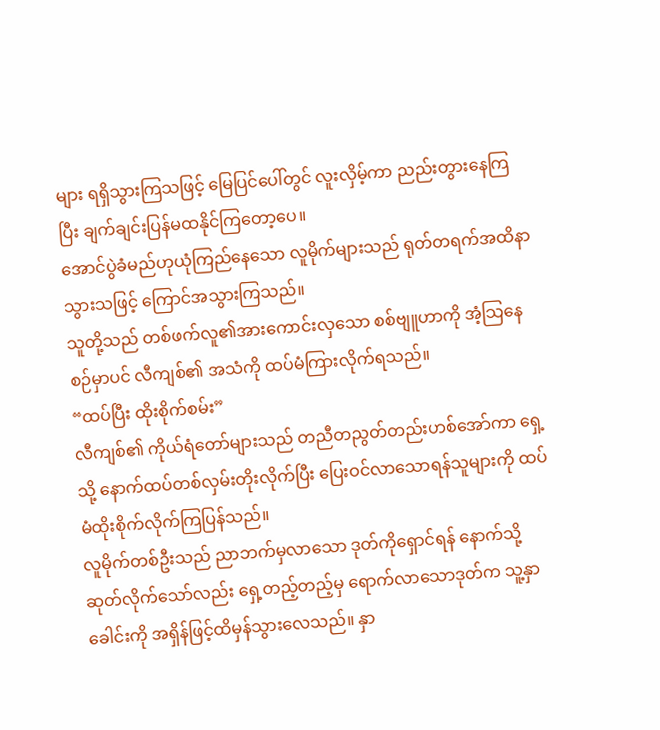များ ရရှိသွားကြသဖြင့် မြေပြင်ပေါ်တွင် လူးလှိမ့်ကာ ညည်းတွားနေကြပြီး ချက်ချင်းပြန်မထနိုင်ကြတော့ပေ။
အောင်ပွဲခံမည်ဟုယုံကြည်နေသော လူမိုက်များသည် ရုတ်တရက်အထိနာသွားသဖြင့် ကြောင်အသွားကြသည်။
သူတို့သည် တစ်ဖက်လူ၏အားကောင်းလှသော စစ်ဗျူဟာကို အံ့သြနေစဉ်မှာပင် လီကျစ်၏ အသံကို ထပ်မံကြားလိုက်ရသည်။
“ထပ်ပြီး ထိုးစိုက်စမ်း”
လီကျစ်၏ ကိုယ်ရံတော်များသည် တညီတညွတ်တည်းဟစ်အော်ကာ ရှေ့သို့ နောက်ထပ်တစ်လှမ်းတိုးလိုက်ပြီး ပြေးဝင်လာသောရန်သူများကို ထပ်မံထိုးစိုက်လိုက်ကြပြန်သည်။
လူမိုက်တစ်ဦးသည် ညာဘက်မှလာသော ဒုတ်ကိုရှောင်ရန် နောက်သို့ဆုတ်လိုက်သော်လည်း ရှေ့တည့်တည့်မှ ရောက်လာသောဒုတ်က သူ့နှာခေါင်းကို အရှိန်ဖြင့်ထိမှန်သွားလေသည်။ နှာ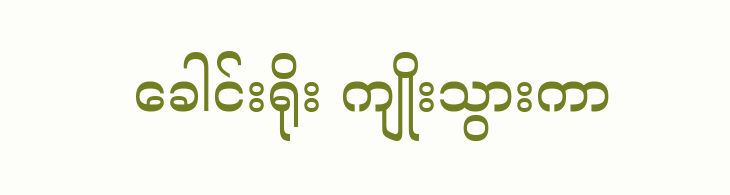ခေါင်းရိုး ကျိုးသွားကာ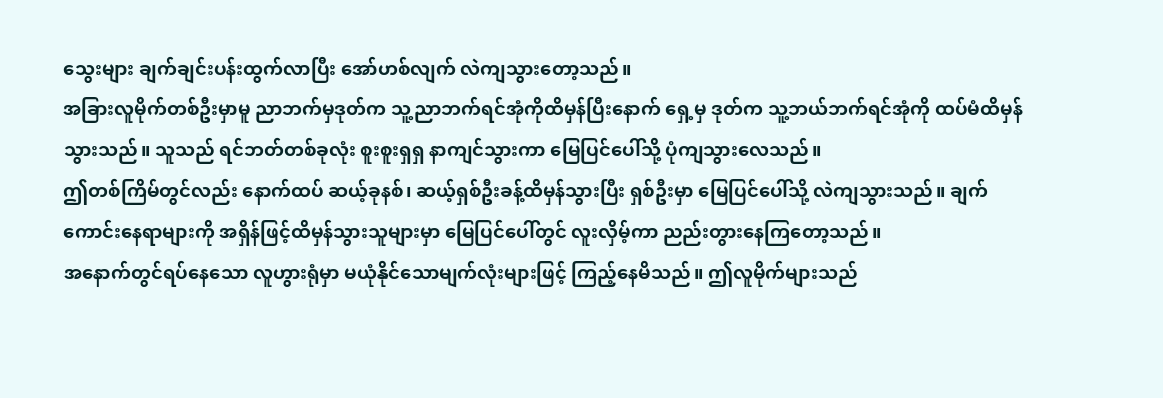သွေးများ ချက်ချင်းပန်းထွက်လာပြီး အော်ဟစ်လျက် လဲကျသွားတော့သည်။
အခြားလူမိုက်တစ်ဦးမှာမူ ညာဘက်မှဒုတ်က သူ့ညာဘက်ရင်အုံကိုထိမှန်ပြီးနောက် ရှေ့မှ ဒုတ်က သူ့ဘယ်ဘက်ရင်အုံကို ထပ်မံထိမှန်သွားသည်။ သူသည် ရင်ဘတ်တစ်ခုလုံး စူးစူးရှရှ နာကျင်သွားကာ မြေပြင်ပေါ်သို့ ပုံကျသွားလေသည်။
ဤတစ်ကြိမ်တွင်လည်း နောက်ထပ် ဆယ့်ခုနစ်၊ ဆယ့်ရှစ်ဦးခန့်ထိမှန်သွားပြီး ရှစ်ဦးမှာ မြေပြင်ပေါ်သို့ လဲကျသွားသည်။ ချက်ကောင်းနေရာများကို အရှိန်ဖြင့်ထိမှန်သွားသူများမှာ မြေပြင်ပေါ်တွင် လူးလှိမ့်ကာ ညည်းတွားနေကြတော့သည်။
အနောက်တွင်ရပ်နေသော လူဟွားရုံမှာ မယုံနိုင်သောမျက်လုံးများဖြင့် ကြည့်နေမိသည်။ ဤလူမိုက်များသည်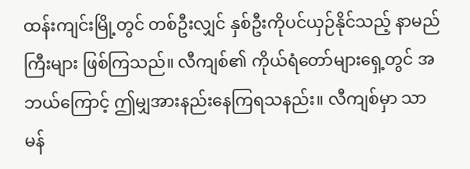ထန်းကျင်းမြို့တွင် တစ်ဦးလျှင် နှစ်ဦးကိုပင်ယှဉ်နိုင်သည့် နာမည်ကြီးများ ဖြစ်ကြသည်။ လီကျစ်၏ ကိုယ်ရံတော်များရှေ့တွင် အဘယ်ကြောင့် ဤမျှအားနည်းနေကြရသနည်း။ လီကျစ်မှာ သာမန်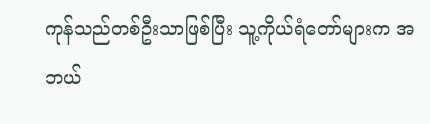ကုန်သည်တစ်ဦးသာဖြစ်ပြီး သူ့ကိုယ်ရံတော်များက အဘယ်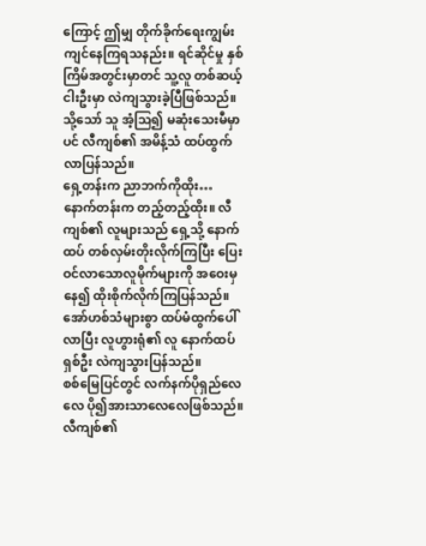ကြောင့် ဤမျှ တိုက်ခိုက်ရေးကျွမ်းကျင်နေကြရသနည်း။ ရင်ဆိုင်မှု နှစ်ကြိမ်အတွင်းမှာတင် သူ့လူ တစ်ဆယ့်ငါးဦးမှာ လဲကျသွားခဲ့ပြီဖြစ်သည်။
သို့သော် သူ အံ့သြ၍ မဆုံးသေးမီမှာပင် လီကျစ်၏ အမိန့်သံ ထပ်ထွက်လာပြန်သည်။
ရှေ့တန်းက ညာဘက်ကိုထိုး… နောက်တန်းက တည့်တည့်ထိုး။ လီကျစ်၏ လူများသည် ရှေ့သို့ နောက်ထပ် တစ်လှမ်းတိုးလိုက်ကြပြီး ပြေးဝင်လာသောလူမိုက်များကို အဝေးမှနေ၍ ထိုးစိုက်လိုက်ကြပြန်သည်။ အော်ဟစ်သံများစွာ ထပ်မံထွက်ပေါ်လာပြီး လူဟွားရုံ၏ လူ နောက်ထပ် ရှစ်ဦး လဲကျသွားပြန်သည်။
စစ်မြေပြင်တွင် လက်နက်ပိုရှည်လေလေ ပို၍အားသာလေလေဖြစ်သည်။ လီကျစ်၏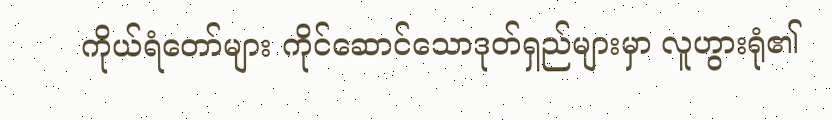ကိုယ်ရံတော်များ ကိုင်ဆောင်သောဒုတ်ရှည်များမှာ လူဟွားရုံ၏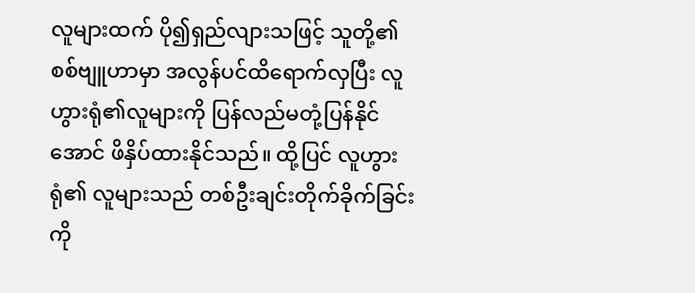လူများထက် ပို၍ရှည်လျားသဖြင့် သူတို့၏ စစ်ဗျူဟာမှာ အလွန်ပင်ထိရောက်လှပြီး လူဟွားရုံ၏လူများကို ပြန်လည်မတုံ့ပြန်နိုင်အောင် ဖိနှိပ်ထားနိုင်သည်။ ထို့ပြင် လူဟွားရုံ၏ လူများသည် တစ်ဦးချင်းတိုက်ခိုက်ခြင်းကို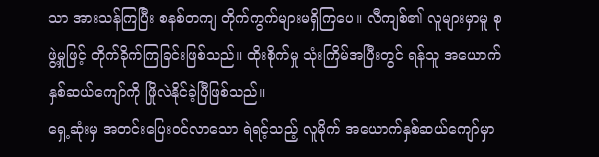သာ အားသန်ကြပြီး စနစ်တကျ တိုက်ကွက်များမရှိကြပေ။ လီကျစ်၏ လူများမှာမူ စုဖွဲ့မှုဖြင့် တိုက်ခိုက်ကြခြင်းဖြစ်သည်။ ထိုးစိုက်မှု သုံးကြိမ်အပြီးတွင် ရန်သူ အယောက်နှစ်ဆယ်ကျော်ကို ဖြိုလဲနိုင်ခဲ့ပြီဖြစ်သည်။
ရှေ့ဆုံးမှ အတင်းပြေးဝင်လာသော ရဲရင့်သည့် လူမိုက် အယောက်နှစ်ဆယ်ကျော်မှာ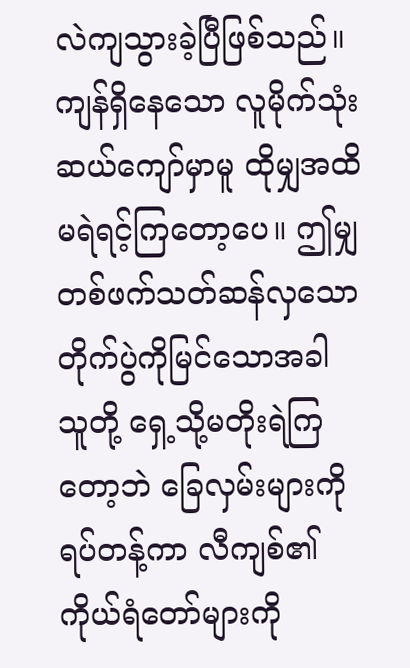လဲကျသွားခဲ့ပြီဖြစ်သည်။ ကျန်ရှိနေသော လူမိုက်သုံးဆယ်ကျော်မှာမူ ထိုမျှအထိ မရဲရင့်ကြတော့ပေ။ ဤမျှ တစ်ဖက်သတ်ဆန်လှသော တိုက်ပွဲကိုမြင်သောအခါ သူတို့ ရှေ့သို့မတိုးရဲကြတော့ဘဲ ခြေလှမ်းများကိုရပ်တန့်ကာ လီကျစ်၏ ကိုယ်ရံတော်များကို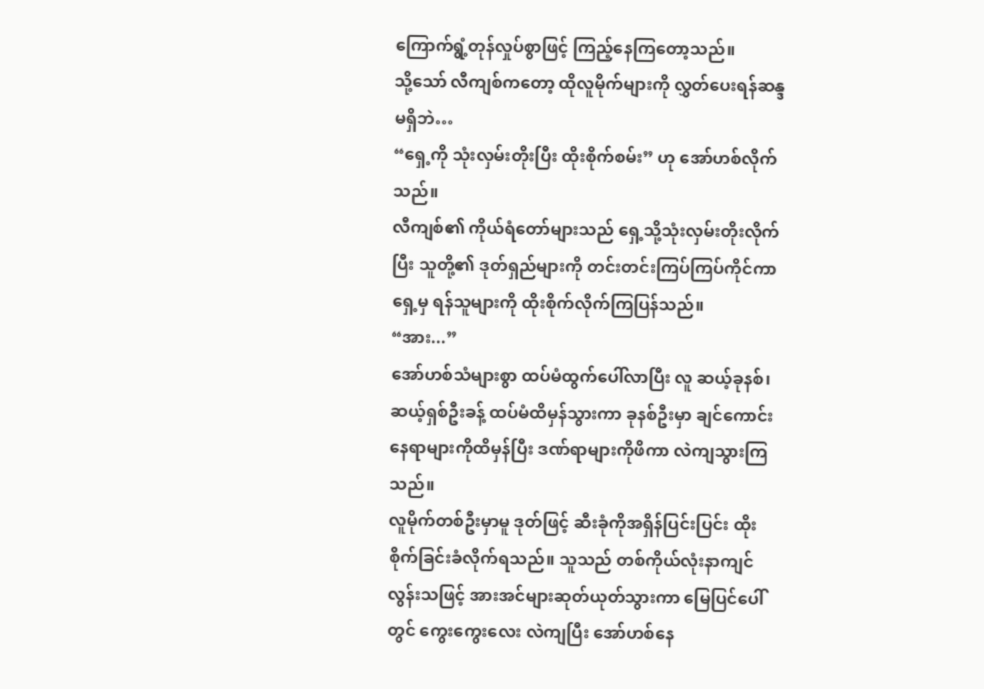ကြောက်ရွံ့တုန်လှုပ်စွာဖြင့် ကြည့်နေကြတော့သည်။
သို့သော် လီကျစ်ကတော့ ထိုလူမိုက်များကို လွှတ်ပေးရန်ဆန္ဒမရှိဘဲ…
“ရှေ့ကို သုံးလှမ်းတိုးပြီး ထိုးစိုက်စမ်း” ဟု အော်ဟစ်လိုက်သည်။
လီကျစ်၏ ကိုယ်ရံတော်များသည် ရှေ့သို့သုံးလှမ်းတိုးလိုက်ပြီး သူတို့၏ ဒုတ်ရှည်များကို တင်းတင်းကြပ်ကြပ်ကိုင်ကာ ရှေ့မှ ရန်သူများကို ထိုးစိုက်လိုက်ကြပြန်သည်။
“အား...”
အော်ဟစ်သံများစွာ ထပ်မံထွက်ပေါ်လာပြီး လူ ဆယ့်ခုနစ်၊ ဆယ့်ရှစ်ဦးခန့် ထပ်မံထိမှန်သွားကာ ခုနစ်ဦးမှာ ချင်ကောင်းနေရာများကိုထိမှန်ပြီး ဒဏ်ရာများကိုဖိကာ လဲကျသွားကြသည်။
လူမိုက်တစ်ဦးမှာမူ ဒုတ်ဖြင့် ဆီးခုံကိုအရှိန်ပြင်းပြင်း ထိုးစိုက်ခြင်းခံလိုက်ရသည်။ သူသည် တစ်ကိုယ်လုံးနာကျင်လွန်းသဖြင့် အားအင်များဆုတ်ယုတ်သွားကာ မြေပြင်ပေါ်တွင် ကွေးကွေးလေး လဲကျပြီး အော်ဟစ်နေ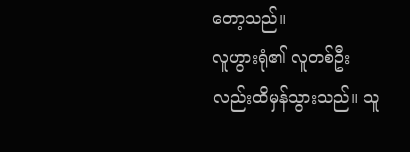တော့သည်။
လူဟွားရုံ၏ လူတစ်ဦးလည်းထိမှန်သွားသည်။ သူ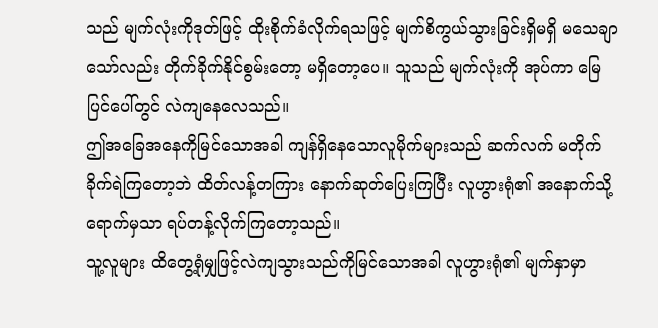သည် မျက်လုံးကိုဒုတ်ဖြင့် ထိုးစိုက်ခံလိုက်ရသဖြင့် မျက်စိကွယ်သွားခြင်းရှိမရှိ မသေချာသော်လည်း တိုက်ခိုက်နိုင်စွမ်းတော့ မရှိတော့ပေ။ သူသည် မျက်လုံးကို အုပ်ကာ မြေပြင်ပေါ်တွင် လဲကျနေလေသည်။
ဤအခြေအနေကိုမြင်သောအခါ ကျန်ရှိနေသောလူမိုက်များသည် ဆက်လက် မတိုက်ခိုက်ရဲကြတော့ဘဲ ထိတ်လန့်တကြား နောက်ဆုတ်ပြေးကြပြီး လူဟွားရုံ၏ အနောက်သို့ ရောက်မှသာ ရပ်တန့်လိုက်ကြတော့သည်။
သူ့လူများ ထိတွေ့ရုံမျှဖြင့်လဲကျသွားသည်ကိုမြင်သောအခါ လူဟွားရုံ၏ မျက်နှာမှာ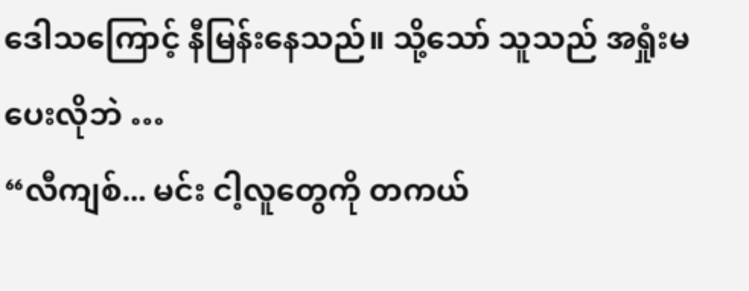ဒေါသကြောင့် နီမြန်းနေသည်။ သို့သော် သူသည် အရှုံးမပေးလိုဘဲ …
“လီကျစ်... မင်း ငါ့လူတွေကို တကယ်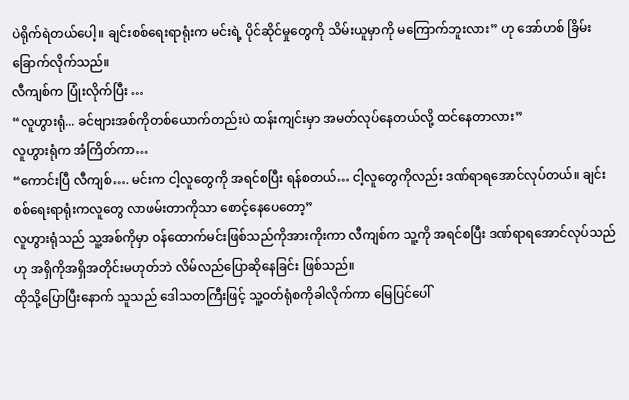ပဲရိုက်ရဲတယ်ပေါ့။ ချင်းစစ်ရေးရာရုံးက မင်းရဲ့ ပိုင်ဆိုင်မှုတွေကို သိမ်းယူမှာကို မကြောက်ဘူးလား” ဟု အော်ဟစ် ခြိမ်းခြောက်လိုက်သည်။
လီကျစ်က ပြုံးလိုက်ပြီး …
“လူဟွားရုံ... ခင်ဗျားအစ်ကိုတစ်ယောက်တည်းပဲ ထန်းကျင်းမှာ အမတ်လုပ်နေတယ်လို့ ထင်နေတာလား”
လူဟွားရုံက အံကြိတ်ကာ…
“ကောင်းပြီ လီကျစ်…. မင်းက ငါ့လူတွေကို အရင်စပြီး ရန်စတယ်… ငါ့လူတွေကိုလည်း ဒဏ်ရာရအောင်လုပ်တယ်။ ချင်းစစ်ရေးရာရုံးကလူတွေ လာဖမ်းတာကိုသာ စောင့်နေပေတော့”
လူဟွားရုံသည် သူ့အစ်ကိုမှာ ဝန်ထောက်မင်းဖြစ်သည်ကိုအားကိုးကာ လီကျစ်က သူ့ကို အရင်စပြီး ဒဏ်ရာရအောင်လုပ်သည်ဟု အရှိကိုအရှိအတိုင်းမဟုတ်ဘဲ လိမ်လည်ပြောဆိုနေခြင်း ဖြစ်သည်။
ထိုသို့ပြောပြီးနောက် သူသည် ဒေါသတကြီးဖြင့် သူ့ဝတ်ရုံစကိုခါလိုက်ကာ မြေပြင်ပေါ်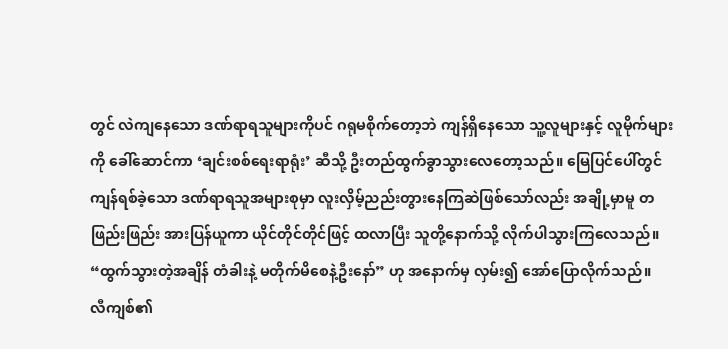တွင် လဲကျနေသော ဒဏ်ရာရသူများကိုပင် ဂရုမစိုက်တော့ဘဲ ကျန်ရှိနေသော သူ့လူများနှင့် လူမိုက်များကို ခေါ်ဆောင်ကာ ‘ချင်းစစ်ရေးရာရုံး’ ဆီသို့ ဦးတည်ထွက်ခွာသွားလေတော့သည်။ မြေပြင်ပေါ်တွင် ကျန်ရစ်ခဲ့သော ဒဏ်ရာရသူအများစုမှာ လူးလှိမ့်ညည်းတွားနေကြဆဲဖြစ်သော်လည်း အချို့မှာမူ တဖြည်းဖြည်း အားပြန်ယူကာ ယိုင်တိုင်တိုင်ဖြင့် ထလာပြီး သူတို့နောက်သို့ လိုက်ပါသွားကြလေသည်။
“ထွက်သွားတဲ့အချိန် တံခါးနဲ့ မတိုက်မိစေနဲ့ဦးနော်” ဟု အနောက်မှ လှမ်း၍ အော်ပြောလိုက်သည်။
လီကျစ်၏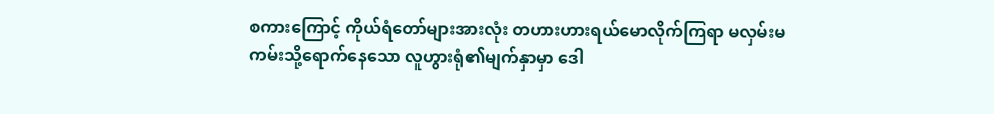စကားကြောင့် ကိုယ်ရံတော်များအားလုံး တဟားဟားရယ်မောလိုက်ကြရာ မလှမ်းမကမ်းသို့ရောက်နေသော လူဟွားရုံ၏မျက်နှာမှာ ဒေါ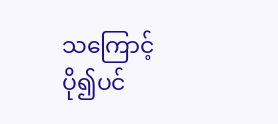သကြောင့်ပို၍ပင်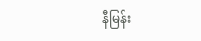နီမြန်း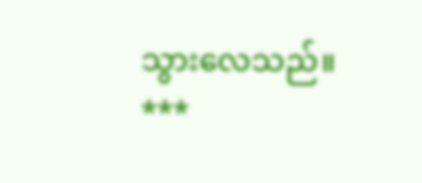သွားလေသည်။
***